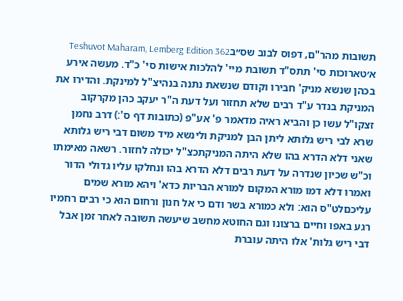תשובות מהר"ם, דפוס לבוב שס״בTeshuvot Maharam, Lemberg Edition 362
א׳טארוכות סי' תתס"ד תשובת מיי' להלכות אישות סי' כ"ד. מעשה אירע בכהן שנשא מניק' חבירו וקודם שנשאת נתנה בנהיצ"ל למינקת. והדירו את המניקת בנדר ע"ד רבים שלא תחזור ועל דעת ה"ר יעקב כהן מקרקוב זצקו"ל עשו כן והביא ראיה מדאמר פ' אע"פ (כתובות דף ס':) דרב נחמן שרא לבי ריש גלותא ליתן הבן למניקת ולינשא מיד משום דבי ריש גלותא שאני דלא הדרא בהו שלא היתה המניקתכצ"ל יכולה לחזור. רשאה מאימתו וכ"ש שכיון שנדרה על דעת רבים דלא הדרא בהו ונחלקו עליו גדולי הדור ואמרו דלא דמו מורא המקום למורא הבריות כדא' ויהא מורא שמים עליכםלט"ס הוא: ולא כמורא בשר ודם כי אל חנון ורחום הוא כי רבים רחמיו רגע באפו וחיים ברצונו וגם החוטא מחשב שיעשה תשובה לאחר זמן אבל דבי ריש גלות' אלו היתה עוברת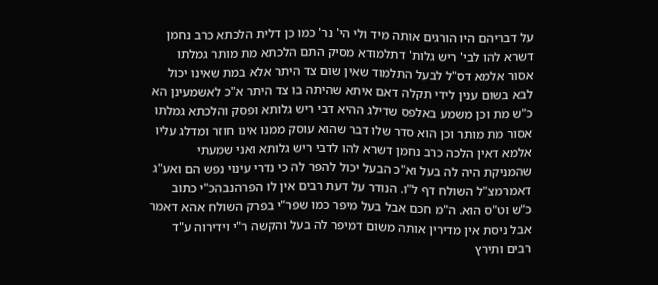על דבריהם היו הורגים אותה מיד ולי הי' נר' כמו כן דלית הלכתא כרב נחמן דשרא להו לבי' ריש גלות' דתלמודא מסיק התם הלכתא מת מותר גמלתו אסור אלמא דס"ל לבעל התלמוד שאין שום צד היתר אלא במת שאינו יכול לבא בשום ענין לידי תקלה דאם איתא שהיתה בו צד היתר א"כ לאשמעינן הא כ"ש מת וכן משמע באלפס שדילג ההיא דבי ריש גלותא ופסק והלכתא גמלתו אסור מת מותר וכן הוא סדר שלו דבר שהוא עוסק ממנו אינו חוזר ומדלג עליו אלמא דאין הלכה כרב נחמן דשרא להו לדבי ריש גלותא ואני שמעתי שהמניקת היה לה בעל וא"כ הבעל יכול להפר לה כי נדרי עינוי נפש הם ואע"ג דאמרמצ"ל השולח דף ל"ו. הנודר על דעת רבים אין לו הפרהנבהכ"י כתוב כ"ש וט"ס הוא. ה"מ חכם אבל בעל מיפר כמו שפר"י בפרק השולח אהא דאמר אבל ניסת אין מדירין אותה משום דמיפר לה בעל והקשה ר"י וידירוה ע"ד רבים ותירץ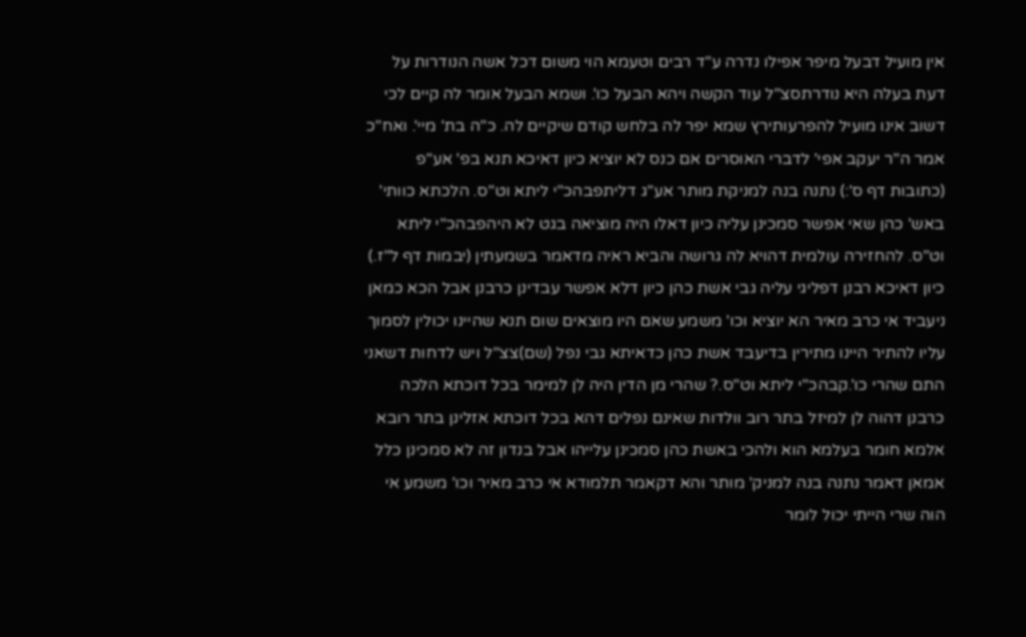אין מועיל דבעל מיפר אפילו נדרה ע"ד רבים וטעמא הוי משום דכל אשה הנודרות על דעת בעלה היא נודרתסצ"ל עוד הקשה ויהא הבעל כו'. ושמא הבעל אומר לה קיים לכי דשוב אינו מועיל להפרעותירץ שמא יפר לה בלחש קודם שיקיים לה. כ"ה בת' מיי'. ואח"כ אמר ה"ר יעקב אפי' לדברי האוסרים אם כנס לא יוציא כיון דאיכא תנא בפ' אע"פ (כתובות דף ס':) נתנה בנה למניקת מותר אע"ג דליתפבהכ"י ליתא וט"ס. הלכתא כוותי' באש' כהן שאי אפשר סמכינן עליה כיון דאלו היה מוציאה בגט לא היהפבהכ"י ליתא וט"ס. להחזירה עולמית דהויא לה גרושה והביא ראיה מדאמר בשמעתין (יבמות דף ל"ז.) כיון דאיכא רבנן דפליגי עליה גבי אשת כהן כיון דלא אפשר עבדינן כרבנן אבל הכא כמאן ניעביד אי כרב מאיר הא יוציא וכו' משמע שאם היו מוצאים שום תנא שהיינו יכולין לסמוך עליו להתיר היינו מתירין בדיעבד אשת כהן כדאיתא גבי נפל (שם)צצ"ל ויש לדחות דשאני התם שהרי כו'.קבהכ"י ליתא וט"ס.? שהרי מן הדין היה לן למימר בכל דוכתא הלכה כרבנן דהוה לן למיזל בתר רוב וולדות שאינם נפלים דהא בכל דוכתא אזלינן בתר רובא אלמא חומר בעלמא הוא ולהכי באשת כהן סמכינן עלייהו אבל בנדון זה לא סמכינן כלל אמאן דאמר נתנה בנה למניק' מותר והא דקאמר תלמודא אי כרב מאיר וכו' משמע אי הוה שרי הייתי יכול לומר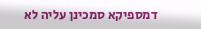דמספיקא סמכינן עליה לא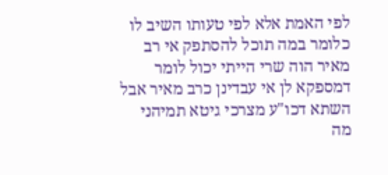לפי האמת אלא לפי טעותו השיב לו כלומר במה תוכל להסתפק אי רב מאיר הוה שרי הייתי יכול לומר דמספקא לן אי עבדינן כרב מאיר אבל השתא דכו"ע מצרכי גיטא תמיהני מה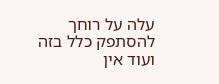עלה על רוחך להסתפק כלל בזה ועוד אין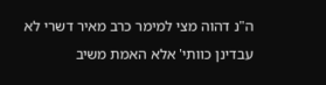ה"נ דהוה מצי למימר כרב מאיר דשרי לא עבדינן כוותי' אלא האמת משיב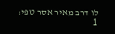לו דרב מאיר אסר טפי:
1